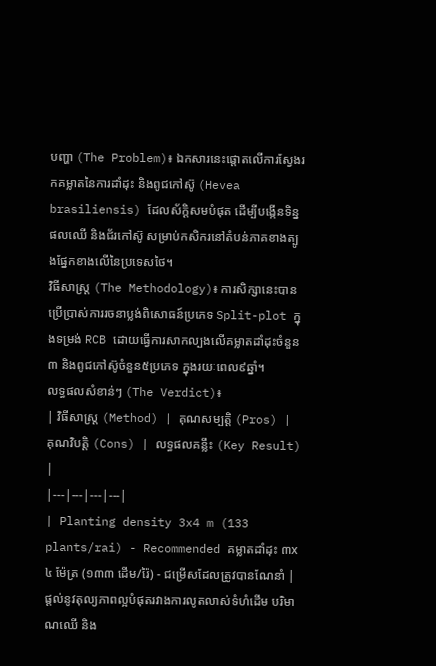បញ្ហា (The Problem)៖ ឯកសារនេះផ្តោតលើការស្វែងរកគម្លាតនៃការដាំដុះ និងពូជកៅស៊ូ (Hevea brasiliensis) ដែលស័ក្តិសមបំផុត ដើម្បីបង្កើនទិន្នផលឈើ និងជ័រកៅស៊ូ សម្រាប់កសិករនៅតំបន់ភាគខាងត្បូងផ្នែកខាងលើនៃប្រទេសថៃ។
វិធីសាស្ត្រ (The Methodology)៖ ការសិក្សានេះបានប្រើប្រាស់ការរចនាប្លង់ពិសោធន៍ប្រភេទ Split-plot ក្នុងទម្រង់ RCB ដោយធ្វើការសាកល្បងលើគម្លាតដាំដុះចំនួន៣ និងពូជកៅស៊ូចំនួន៥ប្រភេទ ក្នុងរយៈពេល៩ឆ្នាំ។
លទ្ធផលសំខាន់ៗ (The Verdict)៖
| វិធីសាស្ត្រ (Method) | គុណសម្បត្តិ (Pros) | គុណវិបត្តិ (Cons) | លទ្ធផលគន្លឹះ (Key Result) |
|---|---|---|---|
| Planting density 3x4 m (133 plants/rai) - Recommended គម្លាតដាំដុះ ៣x៤ ម៉ែត្រ (១៣៣ ដើម/រ៉ៃ) - ជម្រើសដែលត្រូវបានណែនាំ |
ផ្តល់នូវតុល្យភាពល្អបំផុតរវាងការលូតលាស់ទំហំដើម បរិមាណឈើ និង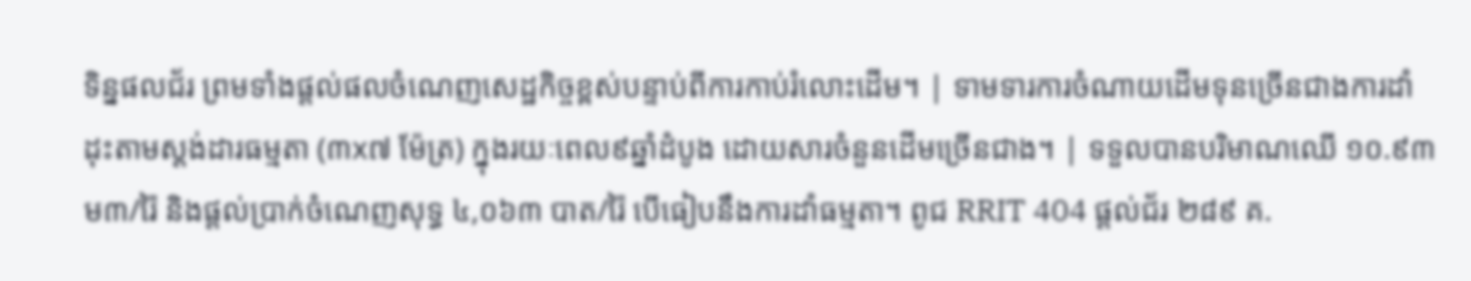ទិន្នផលជ័រ ព្រមទាំងផ្តល់ផលចំណេញសេដ្ឋកិច្ចខ្ពស់បន្ទាប់ពីការកាប់រំលោះដើម។ | ទាមទារការចំណាយដើមទុនច្រើនជាងការដាំដុះតាមស្តង់ដារធម្មតា (៣x៧ ម៉ែត្រ) ក្នុងរយៈពេល៩ឆ្នាំដំបូង ដោយសារចំនួនដើមច្រើនជាង។ | ទទួលបានបរិមាណឈើ ១០.៩៣ ម៣/រ៉ៃ និងផ្តល់ប្រាក់ចំណេញសុទ្ធ ៤,០៦៣ បាត/រ៉ៃ បើធៀបនឹងការដាំធម្មតា។ ពូជ RRIT 404 ផ្តល់ជ័រ ២៨៩ គ.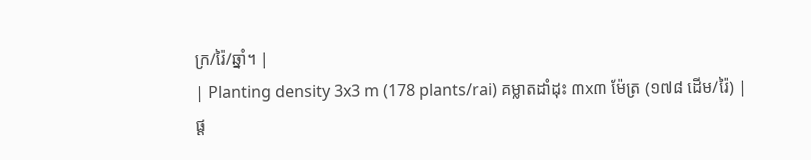ក្រ/រ៉ៃ/ឆ្នាំ។ |
| Planting density 3x3 m (178 plants/rai) គម្លាតដាំដុះ ៣x៣ ម៉ែត្រ (១៧៨ ដើម/រ៉ៃ) |
ផ្ត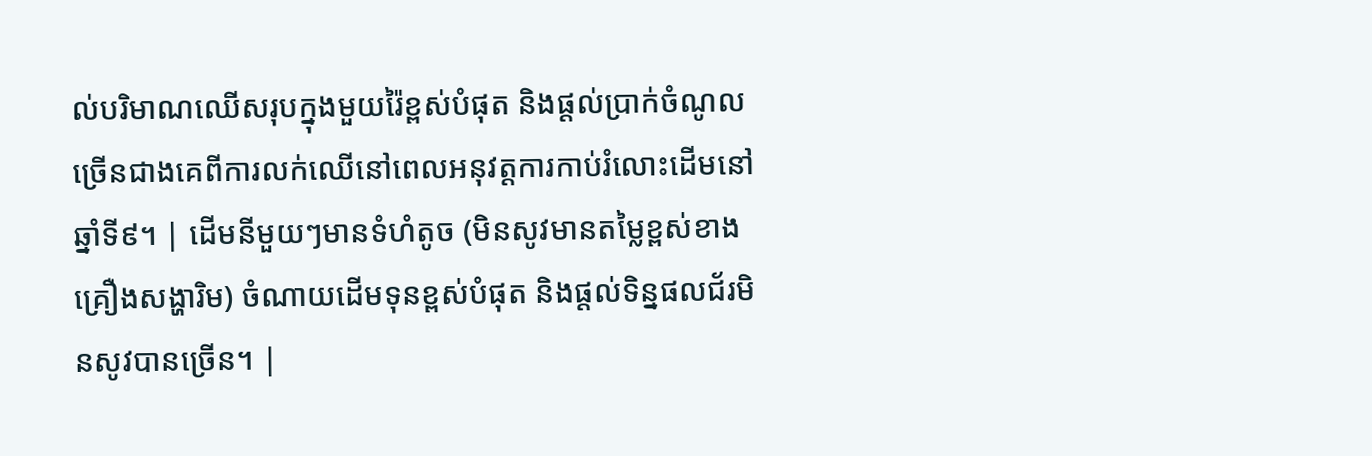ល់បរិមាណឈើសរុបក្នុងមួយរ៉ៃខ្ពស់បំផុត និងផ្តល់ប្រាក់ចំណូលច្រើនជាងគេពីការលក់ឈើនៅពេលអនុវត្តការកាប់រំលោះដើមនៅឆ្នាំទី៩។ | ដើមនីមួយៗមានទំហំតូច (មិនសូវមានតម្លៃខ្ពស់ខាងគ្រឿងសង្ហារិម) ចំណាយដើមទុនខ្ពស់បំផុត និងផ្តល់ទិន្នផលជ័រមិនសូវបានច្រើន។ |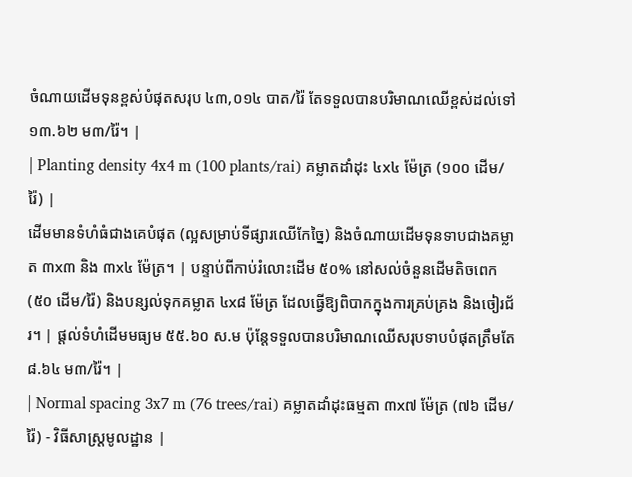ចំណាយដើមទុនខ្ពស់បំផុតសរុប ៤៣,០១៤ បាត/រ៉ៃ តែទទួលបានបរិមាណឈើខ្ពស់ដល់ទៅ ១៣.៦២ ម៣/រ៉ៃ។ |
| Planting density 4x4 m (100 plants/rai) គម្លាតដាំដុះ ៤x៤ ម៉ែត្រ (១០០ ដើម/រ៉ៃ) |
ដើមមានទំហំធំជាងគេបំផុត (ល្អសម្រាប់ទីផ្សារឈើកែច្នៃ) និងចំណាយដើមទុនទាបជាងគម្លាត ៣x៣ និង ៣x៤ ម៉ែត្រ។ | បន្ទាប់ពីកាប់រំលោះដើម ៥០% នៅសល់ចំនួនដើមតិចពេក (៥០ ដើម/រ៉ៃ) និងបន្សល់ទុកគម្លាត ៤x៨ ម៉ែត្រ ដែលធ្វើឱ្យពិបាកក្នុងការគ្រប់គ្រង និងចៀរជ័រ។ | ផ្តល់ទំហំដើមមធ្យម ៥៥.៦០ ស.ម ប៉ុន្តែទទួលបានបរិមាណឈើសរុបទាបបំផុតត្រឹមតែ ៨.៦៤ ម៣/រ៉ៃ។ |
| Normal spacing 3x7 m (76 trees/rai) គម្លាតដាំដុះធម្មតា ៣x៧ ម៉ែត្រ (៧៦ ដើម/រ៉ៃ) - វិធីសាស្ត្រមូលដ្ឋាន |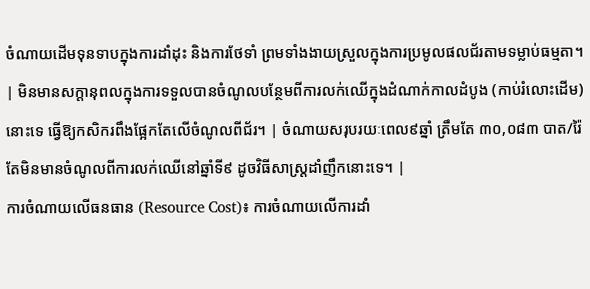ចំណាយដើមទុនទាបក្នុងការដាំដុះ និងការថែទាំ ព្រមទាំងងាយស្រួលក្នុងការប្រមូលផលជ័រតាមទម្លាប់ធម្មតា។ | មិនមានសក្តានុពលក្នុងការទទួលបានចំណូលបន្ថែមពីការលក់ឈើក្នុងដំណាក់កាលដំបូង (កាប់រំលោះដើម) នោះទេ ធ្វើឱ្យកសិករពឹងផ្អែកតែលើចំណូលពីជ័រ។ | ចំណាយសរុបរយៈពេល៩ឆ្នាំ ត្រឹមតែ ៣០,០៨៣ បាត/រ៉ៃ តែមិនមានចំណូលពីការលក់ឈើនៅឆ្នាំទី៩ ដូចវិធីសាស្ត្រដាំញឹកនោះទេ។ |
ការចំណាយលើធនធាន (Resource Cost)៖ ការចំណាយលើការដាំ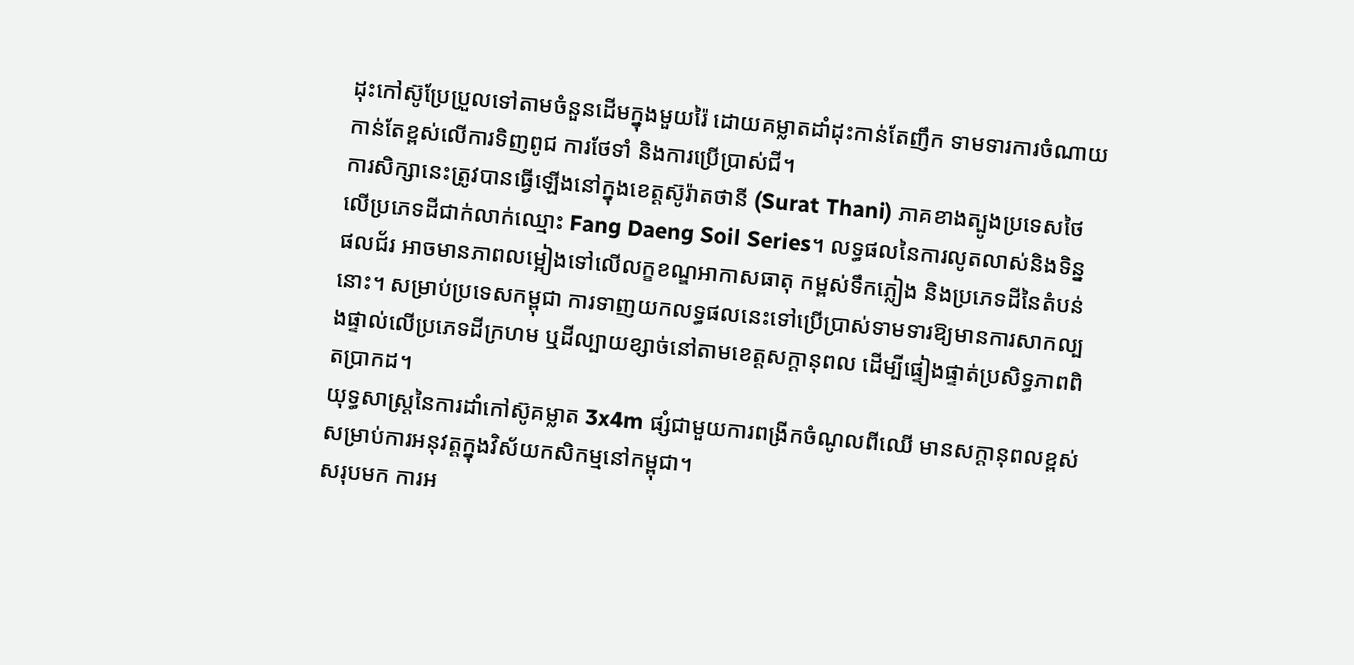ដុះកៅស៊ូប្រែប្រួលទៅតាមចំនួនដើមក្នុងមួយរ៉ៃ ដោយគម្លាតដាំដុះកាន់តែញឹក ទាមទារការចំណាយកាន់តែខ្ពស់លើការទិញពូជ ការថែទាំ និងការប្រើប្រាស់ជី។
ការសិក្សានេះត្រូវបានធ្វើឡើងនៅក្នុងខេត្តស៊ូរ៉ាតថានី (Surat Thani) ភាគខាងត្បូងប្រទេសថៃ លើប្រភេទដីជាក់លាក់ឈ្មោះ Fang Daeng Soil Series។ លទ្ធផលនៃការលូតលាស់និងទិន្នផលជ័រ អាចមានភាពលម្អៀងទៅលើលក្ខខណ្ឌអាកាសធាតុ កម្ពស់ទឹកភ្លៀង និងប្រភេទដីនៃតំបន់នោះ។ សម្រាប់ប្រទេសកម្ពុជា ការទាញយកលទ្ធផលនេះទៅប្រើប្រាស់ទាមទារឱ្យមានការសាកល្បងផ្ទាល់លើប្រភេទដីក្រហម ឬដីល្បាយខ្សាច់នៅតាមខេត្តសក្តានុពល ដើម្បីផ្ទៀងផ្ទាត់ប្រសិទ្ធភាពពិតប្រាកដ។
យុទ្ធសាស្រ្តនៃការដាំកៅស៊ូគម្លាត 3x4m ផ្សំជាមួយការពង្រីកចំណូលពីឈើ មានសក្តានុពលខ្ពស់សម្រាប់ការអនុវត្តក្នុងវិស័យកសិកម្មនៅកម្ពុជា។
សរុបមក ការអ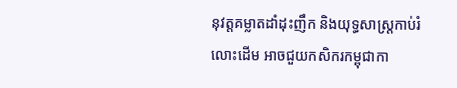នុវត្តគម្លាតដាំដុះញឹក និងយុទ្ធសាស្រ្តកាប់រំលោះដើម អាចជួយកសិករកម្ពុជាកា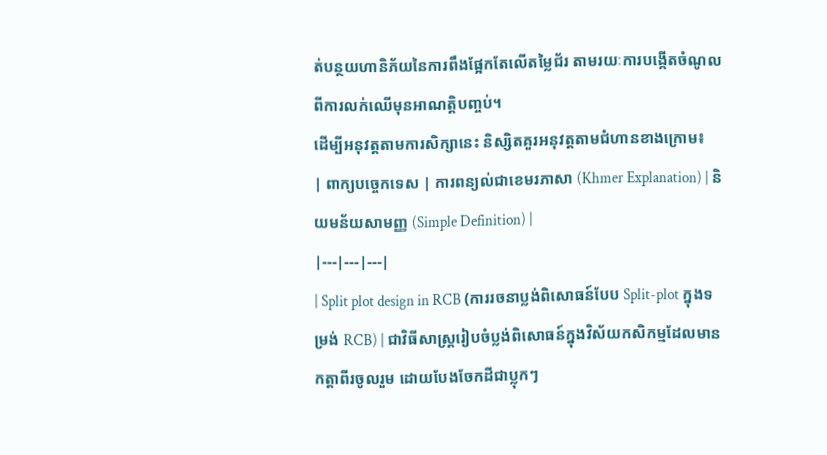ត់បន្ថយហានិភ័យនៃការពឹងផ្អែកតែលើតម្លៃជ័រ តាមរយៈការបង្កើតចំណូលពីការលក់ឈើមុនអាណត្តិបញ្ចប់។
ដើម្បីអនុវត្តតាមការសិក្សានេះ និស្សិតគួរអនុវត្តតាមជំហានខាងក្រោម៖
| ពាក្យបច្ចេកទេស | ការពន្យល់ជាខេមរភាសា (Khmer Explanation) | និយមន័យសាមញ្ញ (Simple Definition) |
|---|---|---|
| Split plot design in RCB (ការរចនាប្លង់ពិសោធន៍បែប Split-plot ក្នុងទម្រង់ RCB) | ជាវិធីសាស្ត្ររៀបចំប្លង់ពិសោធន៍ក្នុងវិស័យកសិកម្មដែលមានកត្តាពីរចូលរួម ដោយបែងចែកដីជាប្លុកៗ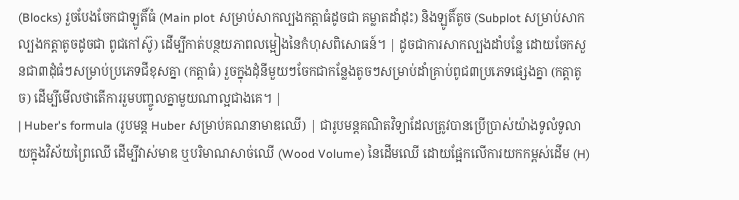(Blocks) រួចបែងចែកជាឡូតិ៍ធំ (Main plot សម្រាប់សាកល្បងកត្តាធំដូចជា គម្លាតដាំដុះ) និងឡូតិ៍តូច (Subplot សម្រាប់សាកល្បងកត្តាតូចដូចជា ពូជកៅស៊ូ) ដើម្បីកាត់បន្ថយភាពលម្អៀងនៃកំហុសពិសោធន៍។ | ដូចជាការសាកល្បងដាំបន្លែ ដោយចែកសួនជា៣ដុំធំៗសម្រាប់ប្រភេទជីខុសគ្នា (កត្តាធំ) រួចក្នុងដុំនីមួយៗចែកជាកន្លែងតូចៗសម្រាប់ដាំគ្រាប់ពូជ៣ប្រភេទផ្សេងគ្នា (កត្តាតូច) ដើម្បីមើលថាតើការរួមបញ្ចូលគ្នាមួយណាល្អជាងគេ។ |
| Huber's formula (រូបមន្ត Huber សម្រាប់គណនាមាឌឈើ) | ជារូបមន្តគណិតវិទ្យាដែលត្រូវបានប្រើប្រាស់យ៉ាងទូលំទូលាយក្នុងវិស័យព្រៃឈើ ដើម្បីវាស់មាឌ ឬបរិមាណសាច់ឈើ (Wood Volume) នៃដើមឈើ ដោយផ្អែកលើការយកកម្ពស់ដើម (H)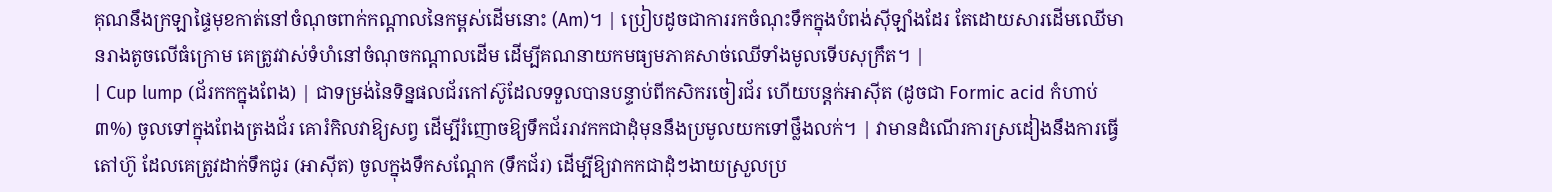គុណនឹងក្រឡាផ្ទៃមុខកាត់នៅចំណុចពាក់កណ្តាលនៃកម្ពស់ដើមនោះ (Am)។ | ប្រៀបដូចជាការរកចំណុះទឹកក្នុងបំពង់ស៊ីឡាំងដែរ តែដោយសារដើមឈើមានរាងតូចលើធំក្រោម គេត្រូវវាស់ទំហំនៅចំណុចកណ្តាលដើម ដើម្បីគណនាយកមធ្យមភាគសាច់ឈើទាំងមូលទើបសុក្រឹត។ |
| Cup lump (ជ័រកកក្នុងពែង) | ជាទម្រង់នៃទិន្នផលជ័រកៅស៊ូដែលទទួលបានបន្ទាប់ពីកសិករចៀរជ័រ ហើយបន្តក់អាស៊ីត (ដូចជា Formic acid កំហាប់ ៣%) ចូលទៅក្នុងពែងត្រងជ័រ គោរំកិលវាឱ្យសព្វ ដើម្បីរំញោចឱ្យទឹកជ័ររាវកកជាដុំមុននឹងប្រមូលយកទៅថ្លឹងលក់។ | វាមានដំណើរការស្រដៀងនឹងការធ្វើតៅហ៊ូ ដែលគេត្រូវដាក់ទឹកជូរ (អាស៊ីត) ចូលក្នុងទឹកសណ្តែក (ទឹកជ័រ) ដើម្បីឱ្យវាកកជាដុំៗងាយស្រួលប្រ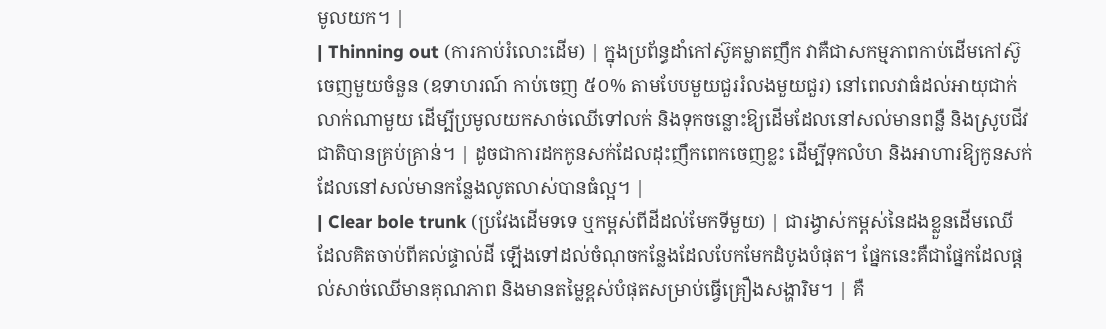មូលយក។ |
| Thinning out (ការកាប់រំលោះដើម) | ក្នុងប្រព័ន្ធដាំកៅស៊ូគម្លាតញឹក វាគឺជាសកម្មភាពកាប់ដើមកៅស៊ូចេញមួយចំនួន (ឧទាហរណ៍ កាប់ចេញ ៥០% តាមបែបមួយជួររំលងមួយជួរ) នៅពេលវាធំដល់អាយុជាក់លាក់ណាមួយ ដើម្បីប្រមូលយកសាច់ឈើទៅលក់ និងទុកចន្លោះឱ្យដើមដែលនៅសល់មានពន្លឺ និងស្រូបជីវជាតិបានគ្រប់គ្រាន់។ | ដូចជាការដកកូនសក់ដែលដុះញឹកពេកចេញខ្លះ ដើម្បីទុកលំហ និងអាហារឱ្យកូនសក់ដែលនៅសល់មានកន្លែងលូតលាស់បានធំល្អ។ |
| Clear bole trunk (ប្រវែងដើមទទេ ឬកម្ពស់ពីដីដល់មែកទីមួយ) | ជារង្វាស់កម្ពស់នៃដងខ្លួនដើមឈើ ដែលគិតចាប់ពីគល់ផ្ទាល់ដី ឡើងទៅដល់ចំណុចកន្លែងដែលបែកមែកដំបូងបំផុត។ ផ្នែកនេះគឺជាផ្នែកដែលផ្តល់សាច់ឈើមានគុណភាព និងមានតម្លៃខ្ពស់បំផុតសម្រាប់ធ្វើគ្រឿងសង្ហារិម។ | គឺ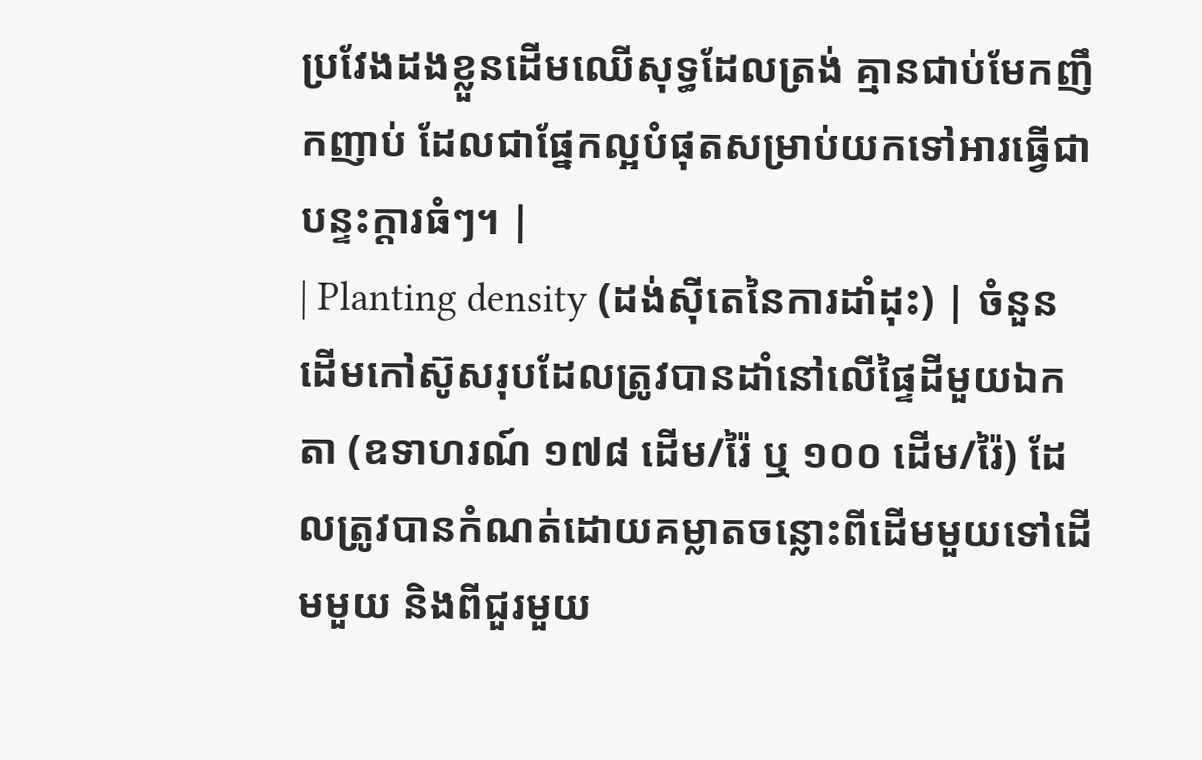ប្រវែងដងខ្លួនដើមឈើសុទ្ធដែលត្រង់ គ្មានជាប់មែកញឹកញាប់ ដែលជាផ្នែកល្អបំផុតសម្រាប់យកទៅអារធ្វើជាបន្ទះក្តារធំៗ។ |
| Planting density (ដង់ស៊ីតេនៃការដាំដុះ) | ចំនួនដើមកៅស៊ូសរុបដែលត្រូវបានដាំនៅលើផ្ទៃដីមួយឯកតា (ឧទាហរណ៍ ១៧៨ ដើម/រ៉ៃ ឬ ១០០ ដើម/រ៉ៃ) ដែលត្រូវបានកំណត់ដោយគម្លាតចន្លោះពីដើមមួយទៅដើមមួយ និងពីជួរមួយ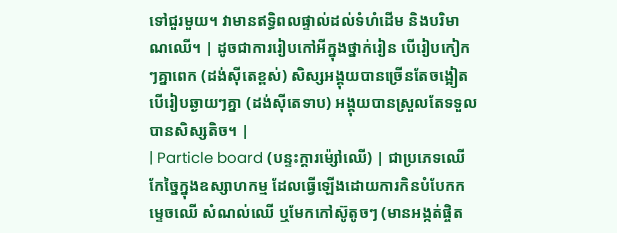ទៅជួរមួយ។ វាមានឥទ្ធិពលផ្ទាល់ដល់ទំហំដើម និងបរិមាណឈើ។ | ដូចជាការរៀបកៅអីក្នុងថ្នាក់រៀន បើរៀបកៀកៗគ្នាពេក (ដង់ស៊ីតេខ្ពស់) សិស្សអង្គុយបានច្រើនតែចង្អៀត បើរៀបឆ្ងាយៗគ្នា (ដង់ស៊ីតេទាប) អង្គុយបានស្រួលតែទទួលបានសិស្សតិច។ |
| Particle board (បន្ទះក្តារម៉្សៅឈើ) | ជាប្រភេទឈើកែច្នៃក្នុងឧស្សាហកម្ម ដែលធ្វើឡើងដោយការកិនបំបែកកម្ទេចឈើ សំណល់ឈើ ឬមែកកៅស៊ូតូចៗ (មានអង្កត់ផ្ចិត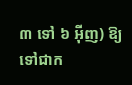៣ ទៅ ៦ អ៊ីញ) ឱ្យទៅជាក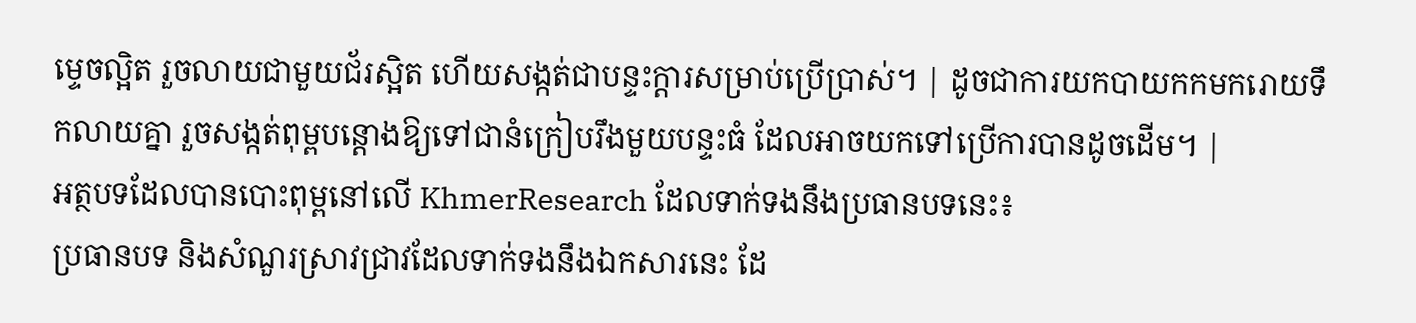ម្ទេចល្អិត រួចលាយជាមួយជ័រស្អិត ហើយសង្កត់ជាបន្ទះក្តារសម្រាប់ប្រើប្រាស់។ | ដូចជាការយកបាយកកមករោយទឹកលាយគ្នា រួចសង្កត់ពុម្ពបន្តោងឱ្យទៅជានំក្រៀបរឹងមួយបន្ទះធំ ដែលអាចយកទៅប្រើការបានដូចដើម។ |
អត្ថបទដែលបានបោះពុម្ពនៅលើ KhmerResearch ដែលទាក់ទងនឹងប្រធានបទនេះ៖
ប្រធានបទ និងសំណួរស្រាវជ្រាវដែលទាក់ទងនឹងឯកសារនេះ ដែ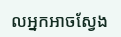លអ្នកអាចស្វែង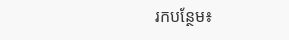រកបន្ថែម៖